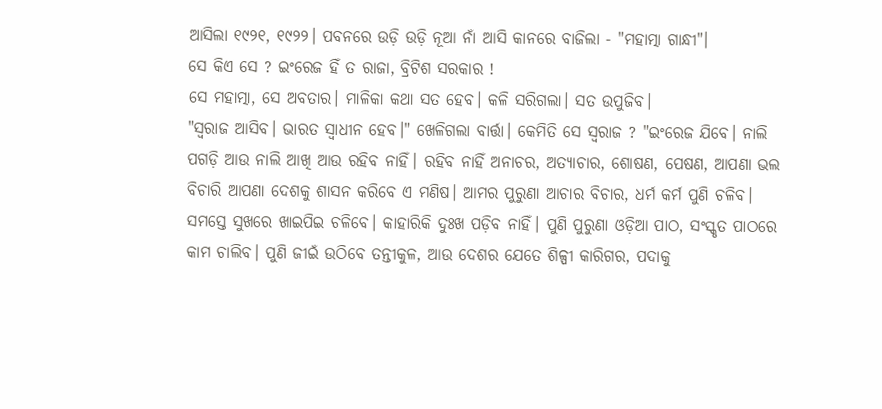ଆସିଲା ୧୯୨୧, ୧୯୨୨। ପବନରେ ଉଡ଼ି ଉଡ଼ି ନୂଆ ନାଁ ଆସି କାନରେ ବାଜିଲା - "ମହାତ୍ମା ଗାନ୍ଧୀ"।
ସେ କିଏ ସେ ? ଇଂରେଜ ହିଁ ତ ରାଜା, ବ୍ରିଟିଶ ସରକାର !
ସେ ମହାତ୍ମା, ସେ ଅବତାର। ମାଳିକା କଥା ସତ ହେବ। କଳି ସରିଗଲା। ସତ ଉପୁଜିବ।
"ସ୍ୱରାଜ ଆସିବ। ଭାରତ ସ୍ୱାଧୀନ ହେବ।" ଖେଳିଗଲା ବାର୍ତ୍ତା। କେମିତି ସେ ସ୍ୱରାଜ ? "ଇଂରେଜ ଯିବେ। ନାଲି ପଗଡ଼ି ଆଉ ନାଲି ଆଖି ଆଉ ରହିବ ନାହିଁ। ରହିବ ନାହିଁ ଅନାଚର, ଅତ୍ୟାଚାର, ଶୋଷଣ, ପେଷଣ, ଆପଣା ଭଲ ବିଚାରି ଆପଣା ଦେଶକୁ ଶାସନ କରିବେ ଏ ମଣିଷ। ଆମର ପୁରୁଣା ଆଚାର ବିଚାର, ଧର୍ମ କର୍ମ ପୁଣି ଚଳିବ। ସମସ୍ତେ ସୁଖରେ ଖାଇପିଇ ଚଳିବେ। କାହାରିକି ଦୁଃଖ ପଡ଼ିବ ନାହିଁ। ପୁଣି ପୁରୁଣା ଓଡ଼ିଆ ପାଠ, ସଂସ୍କୃତ ପାଠରେ କାମ ଚାଲିବ। ପୁଣି ଜୀଇଁ ଉଠିବେ ତନ୍ତୀକୁଳ, ଆଉ ଦେଶର ଯେତେ ଶିଳ୍ପୀ କାରିଗର, ପଦାକୁ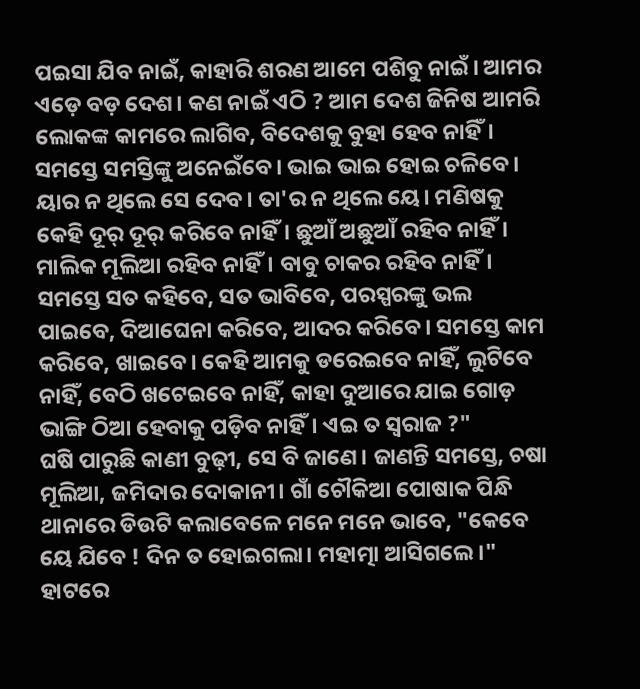ପଇସା ଯିବ ନାଇଁ, କାହାରି ଶରଣ ଆମେ ପଶିବୁ ନାଇଁ। ଆମର ଏଡ଼େ ବଡ଼ ଦେଶ। କଣ ନାଇଁ ଏଠି ? ଆମ ଦେଶ ଜିନିଷ ଆମରି ଲୋକଙ୍କ କାମରେ ଲାଗିବ, ବିଦେଶକୁ ବୁହା ହେବ ନାହିଁ। ସମସ୍ତେ ସମସ୍ତିଙ୍କୁ ଅନେଇଁବେ। ଭାଇ ଭାଇ ହୋଇ ଚଳିବେ। ୟାର ନ ଥିଲେ ସେ ଦେବ। ତା'ର ନ ଥିଲେ ୟେ। ମଣିଷକୁ କେହି ଦୂର୍ ଦୂର୍ କରିବେ ନାହିଁ। ଛୁଆଁ ଅଛୁଆଁ ରହିବ ନାହିଁ। ମାଲିକ ମୂଲିଆ ରହିବ ନାହିଁ। ବାବୁ ଚାକର ରହିବ ନାହିଁ। ସମସ୍ତେ ସତ କହିବେ, ସତ ଭାବିବେ, ପରସ୍ପରଙ୍କୁ ଭଲ ପାଇବେ, ଦିଆଘେନା କରିବେ, ଆଦର କରିବେ। ସମସ୍ତେ କାମ କରିବେ, ଖାଇବେ। କେହି ଆମକୁ ଡରେଇବେ ନାହିଁ, ଲୁଟିବେ ନାହିଁ, ବେଠି ଖଟେଇବେ ନାହିଁ, କାହା ଦୁଆରେ ଯାଇ ଗୋଡ଼ ଭାଙ୍ଗି ଠିଆ ହେବାକୁ ପଡ଼ିବ ନାହିଁ। ଏଇ ତ ସ୍ୱରାଜ ?"
ଘଷି ପାରୁଛି କାଣୀ ବୁଢ଼ୀ, ସେ ବି ଜାଣେ। ଜାଣନ୍ତି ସମସ୍ତେ, ଚଷା ମୂଲିଆ, ଜମିଦାର ଦୋକାନୀ। ଗାଁ ଚୌକିଆ ପୋଷାକ ପିନ୍ଧି ଥାନାରେ ଡିଉଟି କଲାବେଳେ ମନେ ମନେ ଭାବେ, "କେବେ ୟେ ଯିବେ ! ଦିନ ତ ହୋଇଗଲା। ମହାତ୍ମା ଆସିଗଲେ।"
ହାଟରେ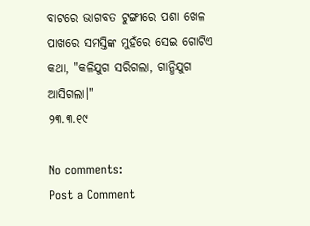ବାଟରେ ଭାଗବତ ଟୁଙ୍ଗୀରେ ପଶା ଖେଳ ପାଖରେ ସମସ୍ତିଙ୍କ ମୁହଁରେ ସେଇ ଗୋଟିଏ କଥା, "କଳିଯୁଗ ସରିଗଲା, ଗାନ୍ଧିଯୁଗ ଆସିଗଲା।"
୨୩.୩.୧୯

No comments:
Post a Comment